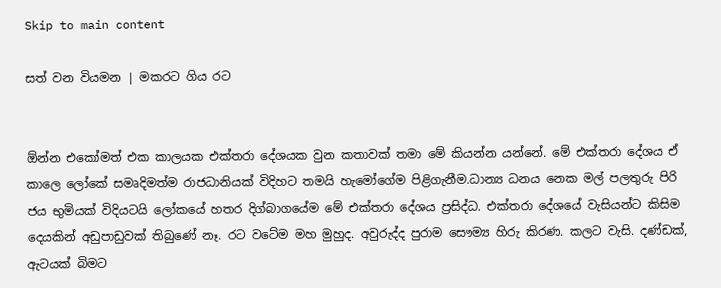Skip to main content

සත් වන වියමන | මකරට ගිය රට


ඕන්න එකෝමත් එක කාලයක එක්තරා දේශයක වුන කතාවක් තමා මේ කියන්න යන්නේ. මේ එක්තරා දේශය ඒ කාලෙ ලෝකේ සමෘදිමත්ම රාජධානියක් විදිහට තමයි හැමෝගේම පිළිගැනීම.ධාන්‍ය ධනය නෙක මල් පලතුරු පිරි ජය භුමියක් විදියටයි ලෝකයේ හතර දිග්බාගයේම මේ එක්තරා දේශය ප්‍රසිද්ධ. එක්තරා දේශයේ වැසියන්ට කිසිම දෙයකින් අඩුපාඩුවක් තිබුණේ නෑ. රට වටේම මහ මුහුද. අවුරුද්ද පුරාම සෞම්‍ය හිරු කිරණ. කලට වැසි. දණ්ඩක්, ඇටයක් බිමට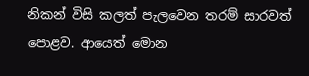නිකන් විසි කලත් පැලවෙන තරම් සාරවත් පොළව. ආයෙත් මොන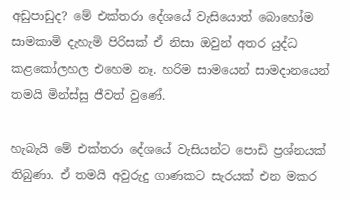අඩුපාඩුද? මේ එක්තරා දේශයේ වැසියොත් බොහෝම සාමකාමි දැහැමි පිරිසක් ඒ නිසා ඔවුන් අතර යුද්ධ කළකෝලහල එහෙම නෑ. හරිම සාමයෙන් සාමදානයෙන් තමයි මින්ස්සු ජීවත් වුණේ.

හැබැයි මේ එක්තරා දේශයේ වැසියන්ට පොඩි ප්‍රශ්නයක් තිබුණා. ඒ තමයි අවුරුදු ගාණකට සැරයක් එන මකර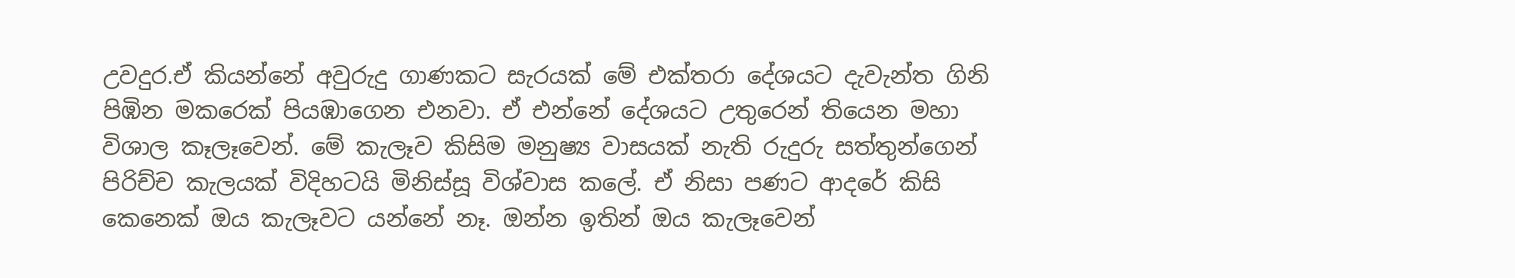උවදුර.ඒ කියන්නේ අවුරුදු ගාණකට සැරයක් මේ එක්තරා දේශයට දැවැන්ත ගිනි පිඹින මකරෙක් පියඹාගෙන එනවා. ඒ එන්නේ දේශයට උතුරෙන් තියෙන මහා විශාල කෑලෑවෙන්. මේ කැලෑව කිසිම මනුෂ්‍ය වාසයක් නැති රුදුරු සත්තුන්ගෙන් පිරිච්ච කැලයක් විදිහටයි මිනිස්සූ විශ්වාස කලේ. ඒ නිසා පණට ආදරේ කිසි කෙනෙක් ඔය කැලෑවට යන්නේ නෑ. ඔන්න ඉතින් ඔය කැලෑවෙන්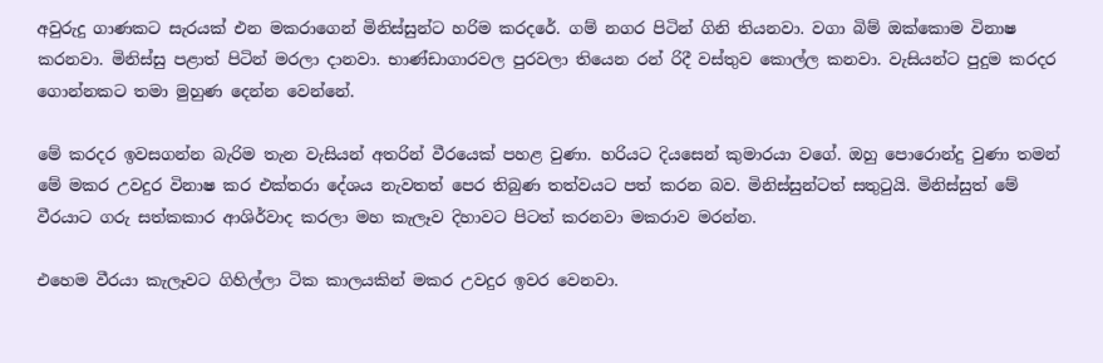අවුරුදු ගාණකට සැරයක් එන මකරාගෙන් මිනිස්සුන්ට හරිම කරදරේ. ගම් නගර පිටින් ගිනි තියනවා. වගා බිම් ඔක්කොම විනාෂ කරනවා. මිනිස්සු පළාත් පිටින් මරලා දානවා. භාණ්ඩාගාරවල පුරවලා තියෙන රන් රිදී වස්තුව කොල්ල කනවා. වැසියන්ට පුදුම කරදර ගොන්නකට තමා මුහුණ දෙන්න වෙන්නේ.

මේ කරදර ඉවසගන්න බැරිම තැන වැසියන් අතරින් වීරයෙක් පහළ වුණා. හරියට දියසෙන් කුමාරයා වගේ. ඔහු පොරොන්දු වුණා තමන් මේ මකර උවදුර විනාෂ කර එක්තරා දේශය නැවතත් පෙර තිබුණ තත්වයට පත් කරන බව. මිනිස්සුන්ටත් සතුටුයි. මිනිස්සුත් මේ වීරයාට ගරු සත්කකාර ආශිර්වාද කරලා මහ කැලෑව දිහාවට පිටත් කරනවා මකරාව මරන්න.

එහෙම වීරයා කැලෑවට ගිහිල්ලා ටික කාලයකින් මකර උවදුර ඉවර වෙනවා.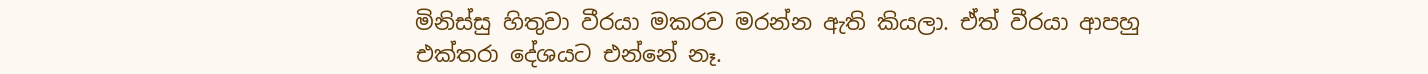මිනිස්සු හිතුවා වීරයා මකරව මරන්න ඇති කියලා. ඒත් වීරයා ආපහු එක්තරා දේශයට එන්නේ නෑ.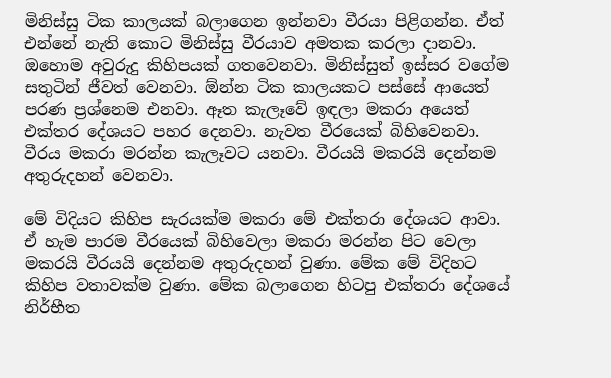මිනිස්සු ටික කාලයක් බලාගෙන ඉන්නවා වීරයා පිළිගන්න. ඒත් එන්නේ නැති කොට මිනිස්සු වීරයාව අමතක කරලා දානවා. ඔහොම අවුරුදු කිහිපයක් ගතවෙනවා. මිනිස්සුත් ඉස්සර වගේම සතුටින් ජීවත් වෙනවා. ඕන්න ටික කාලයකට පස්සේ ආයෙත් පරණ ප්‍රශ්නෙම එනවා. ඈත කැලෑවේ ඉඳලා මකරා අයෙත් එක්තර දේශයට පහර දෙනවා. නැවත වීරයෙක් බිහිවෙනවා. වීරය මකරා මරන්න කැලෑවට යනවා. වීරයයි මකරයි දෙන්නම අතුරුදහන් වෙනවා.

මේ විදියට කිහිප සැරයක්ම මකරා මේ එක්තරා දේශයට ආවා. ඒ හැම පාරම වීරයෙක් බිහිවෙලා මකරා මරන්න පිට වෙලා මකරයි වීරයයි දෙන්නම අතුරුදහන් වුණා. මේක මේ විදිහට කිහිප වතාවක්ම වුණා. මේක බලාගෙන හිටපු එක්තරා දේශයේ නිර්භීත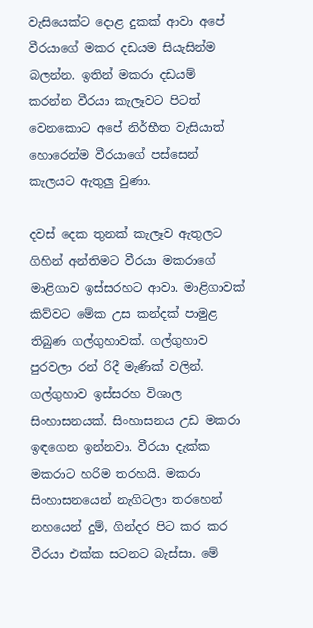වැසියෙක්ට දොළ දුකක් ආවා අපේ වීරයාගේ මකර දඩයම සියැසින්ම බලන්න. ඉතින් මකරා දඩයම් කරන්න වීරයා කැලෑවට පිටත් වෙනකොට අපේ නිර්භීත වැසියාත් හොරෙන්ම වීරයාගේ පස්සෙන් කැලයට ඇතුලු වුණා.

දවස් දෙක තුනක් කැලෑව ඇතුලට ගිහින් අන්තිමට වීරයා මකරාගේ මාළිගාව ඉස්සරහට ආවා. මාළිගාවක් කිව්වට මේක උස කන්දක් පාමුළ තිබුණ ගල්ගුහාවක්. ගල්ගුහාව පුරවලා රන් රිදී මැණික් වලින්. ගල්ගුහාව ඉස්සරහ විශාල සිංහාසනයක්. සිංහාසනය උඩ මකරා ඉඳගෙන ඉන්නවා. වීරයා දැක්ක මකරාට හරිම තරහයි. මකරා සිංහාසනයෙන් නැගිටලා තරහෙන් නහයෙන් දුම්, ගින්දර පිට කර කර වීරයා එක්ක සටනට බැස්සා. මේ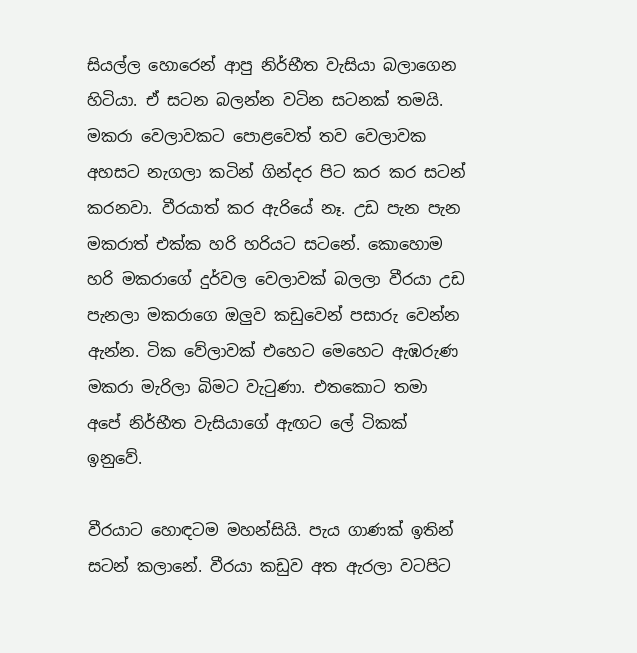සියල්ල හොරෙන් ආපු නිර්භීත වැසියා බලාගෙන හිටියා. ඒ සටන බලන්න වටින සටනක් තමයි. මකරා වෙලාවකට පොළවෙත් තව වෙලාවක අහසට නැගලා කටින් ගින්දර පිට කර කර සටන් කරනවා. වීරයාත් කර ඇරියේ නෑ. උඩ පැන පැන මකරාත් එක්ක හරි හරියට සටනේ. කොහොම හරි මකරාගේ දුර්වල වෙලාවක් බලලා වීරයා උඩ පැනලා මකරාගෙ ඔලුව කඩුවෙන් පසාරු වෙන්න ඇන්න. ටික වේලාවක් එහෙට මෙහෙට ඇඹරුණ මකරා මැරිලා බිමට වැටුණා. එතකොට තමා අපේ නිර්භීත වැසියාගේ ‍ඇඟට ලේ ටිකක් ඉනුවේ.

වීරයාට හොඳටම මහන්සියි. පැය ගාණක් ඉතින් සටන් කලානේ. වීරයා කඩුව අත ඇරලා වටපිට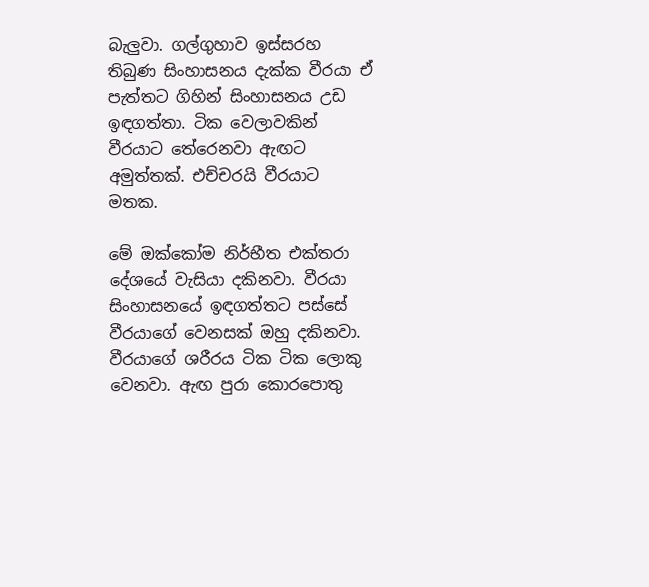බැලුවා. ගල්ගුහාව ඉස්සරහ තිබුණ සිංහාසනය දැක්ක වීරයා ඒ පැත්තට ගිහින් සිංහාසනය උඩ ඉඳගත්තා. ටික වෙලාවකින් වීරයාට තේරෙනවා ඇඟට අමුත්තක්. එච්චරයි වීරයාට මතක.

මේ ඔක්කෝම නිර්භීත එක්තරා දේශයේ වැසියා දකිනවා. වීරයා සිංහාසනයේ ඉඳගත්තට පස්සේ වීරයාගේ වෙනසක් ඔහු දකිනවා. වීරයාගේ ශරීරය ටික ටික ලොකු වෙනවා. ඇඟ පුරා කොරපොතු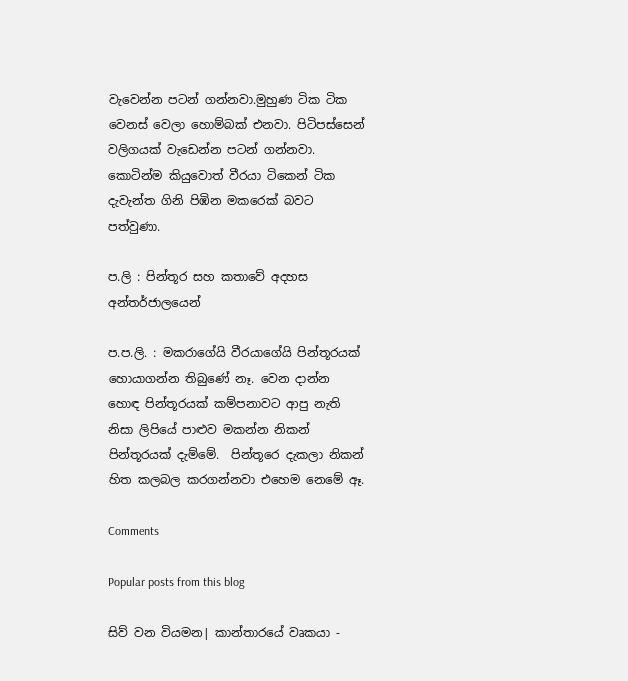වැවෙන්න පටන් ගන්නවා.මුහුණ ටික ටික වෙනස් වෙලා හොම්බක් එනවා. පිටිපස්සෙන් වලිගයක් වැඩෙන්න පටන් ගන්නවා. කොටින්ම කියුවොත් වීරයා ටිකෙන් ටික දැවැන්ත ගිනි පිඹින මකරෙක් බවට පත්වුණා.

ප.ලි : පින්තූර සහ කතාවේ අදහස අන්තර්ජාලයෙන්

ප.ප.ලි. : මකරාගේයි වීරයාගේයි පින්තූරයක් හොයාගන්න තිබුණේ නෑ. වෙන දාන්න හොඳ පින්තූරයක් කම්පනාවට ආපු නැති නිසා ලිපියේ පාළුව මකන්න නිකන් පින්තූරයක් දැම්මේ.  පින්තූරෙ දැකලා නිකන් හිත කලබල කරගන්නවා එහෙම නෙමේ ඈ.

Comments

Popular posts from this blog

සිව් වන වියමන| කාන්තාරයේ වෘකයා -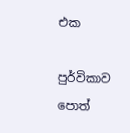එක

පුර්විකාව පොත්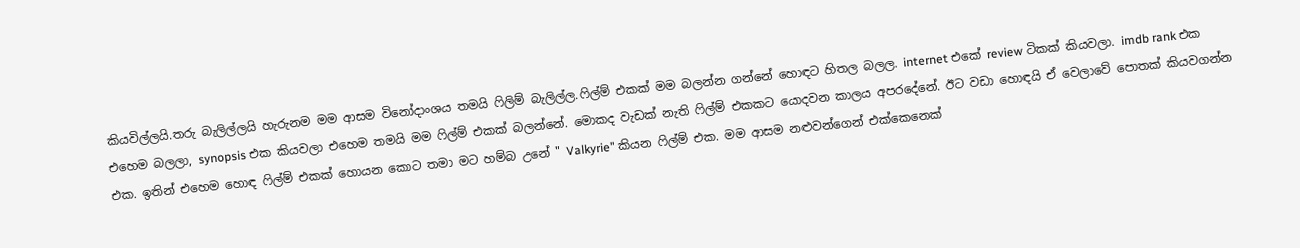කියවිල්ලයි.තරු බැලිල්ලයි හැරුනම මම ආසම විනෝදාංශය තමයි ෆිලිම් බැලිල්ල.ෆිල්ම් එකක් මම බලන්න ගන්නේ හොඳට හිතල බලල. internet එකේ review ටිකක් කියවලා. imdb rank එක එහෙම බලලා, synopsis එක කියවලා එහෙම තමයි මම ෆිල්ම් එකක් බලන්නේ. මොකද වැඩක් නැති ෆිල්ම් එකකට යොදවන කාලය අපරදේනේ. ඊට වඩා හොඳයි ඒ වෙලාවේ පොතක් කියවගන්න එක. ඉතින් එහෙම හොඳ ෆිල්ම් එකක් හොයන කොට තමා මට හම්බ උනේ " Valkyrie" කියන ෆිල්ම් එක. මම ආසම නළුවන්ගෙන් එක්කෙනෙක්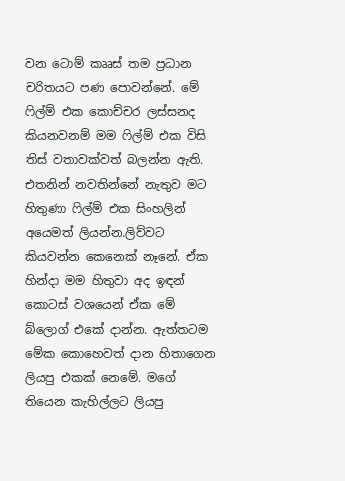වන ටොම් කෲස් තම ප්‍රධාන චරිතයට පණ පොවන්නේ. මේ ෆිල්ම් එක කොච්චර ලස්සනද කියනවනම් මම ෆිල්ම් එක විසි තිස් වතාවක්වත් බලන්න ඇති. එතනින් නවතින්නේ නැතුව මට හිතුණා ෆිල්ම් එක සිංහලින් අයෙමත් ලියන්න.ලිව්වට කියවන්න කෙනෙක් නෑනේ. ඒක හින්දා මම හිතුවා අද ඉඳන් කොටස් වශයෙන් ඒක මේ බ්ලොග් එකේ දාන්න. ඇත්තටම මේක කොහෙවත් දාන හිතාගෙන ලියපු එකක් නෙමේ. මගේ තියෙන කැහිල්ලට ලියපු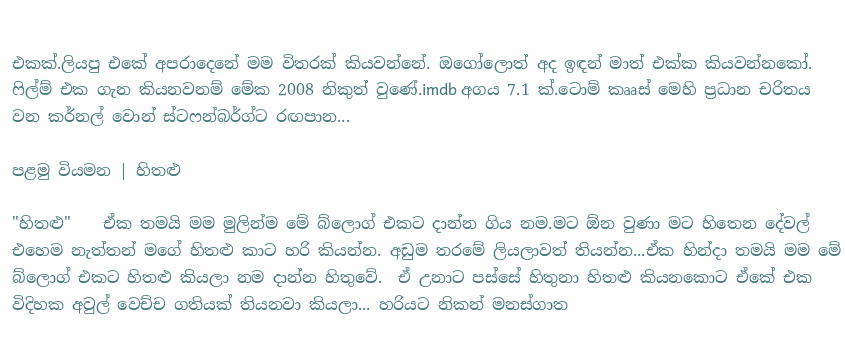එකක්.ලියපු එකේ අපරාදෙනේ මම විතරක් කියවන්නේ. ඔගෝලොත් අද ඉඳන් මාත් එක්ක කියවන්නකෝ. ෆිල්ම් එක ගැන කියනවනම් මේක 2008 නිකුත් වුණේ.imdb අගය 7.1 ක්.ටොම් කෲස් මෙහි ප්‍රධාන චරිතය වන කර්නල් වොන් ස්ටෆන්බර්ග්ට රඟපාන...

පළමු වියමන | හිතළු

"හිතළු"    ඒක තමයි මම මුලින්ම මේ බ්ලොග් එකට දාන්න ගිය නම.මට ඕන වුණා මට හිතෙන දේවල් එහෙම නැත්තන් මගේ හිතළු කාට හරි කියන්න. අඩුම තරමේ ලියලාවත් තියන්න...ඒක හින්දා තමයි මම මේ බ්ලොග් එකට හිතළු කියලා නම දාන්න හිතුවේ.  ඒ උනාට පස්සේ හිතුනා හිතළු කියනකොට ඒකේ එක විදිහක අවුල් වෙච්ච ගතියක් තියනවා කියලා... හරියට නිකන් මනස්ගාත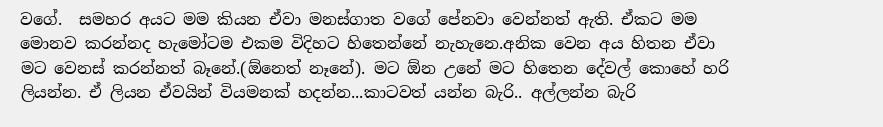වගේ.  සමහර අයට මම කියන ඒවා මනස්ගාත වගේ පේනවා වෙන්නත් ඇති. ඒකට මම මොනව කරන්නද හැමෝටම එකම විදිහට හිතෙන්නේ නැහැනෙ.අනික වෙන අය හිතන ඒවා මට වෙනස් කරන්නත් බෑනේ.(ඕනෙත් නෑනේ). මට ඕන උනේ මට හිතෙන දේවල් කොහේ හරි ලියන්න. ඒ ලියන ඒවයින් වියමනක් හදන්න...කාටවත් යන්න බැරි.. අල්ලන්න බැරි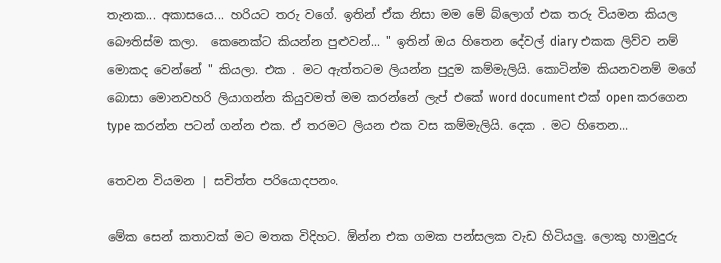තැනක... අකාසයෙ... හරියට තරු වගේ. ඉතින් ඒක නිසා මම මේ බ්ලොග් එක තරු වියමන කියල බෞතිස්ම කලා.  කෙනෙක්ට කියන්න පුළුවන්... " ඉතින් ඔය හිතෙන දේවල් diary එකක ලිව්ව නම් මොකද වෙන්නේ " කියලා. එක . මට ඇත්තටම ලියන්න පුදුම කම්මැලියි. කොටින්ම කියනවනම් මගේ බොසා මොනවහරි ලියාගන්න කියුවමත් මම කරන්නේ ලැප් එකේ word document එක් open කරගෙන type කරන්න පටන් ගන්න එක. ඒ තරමට ලියන එක වස කම්මැලියි. දෙක . මට හිතෙන...

තෙවන වියමන | සචිත්ත පරියොදපනං.

මේක සෙන් කතාවක් මට මතක විදිහට. ඕන්න එක ගමක පන්සලක වැඩ හිටියලු. ලොකු හාමුදුරු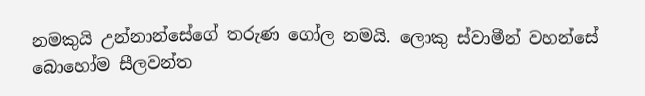නමකුයි උන්නාන්සේගේ තරුණ ගෝල නමයි. ලොකු ස්වාමීන් වහන්සේ බොහෝම සීලවන්ත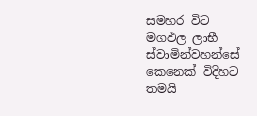සමහර විට මගඵල ලාභී ස්වාමින්වහන්සේ කෙනෙක් විදිහට තමයි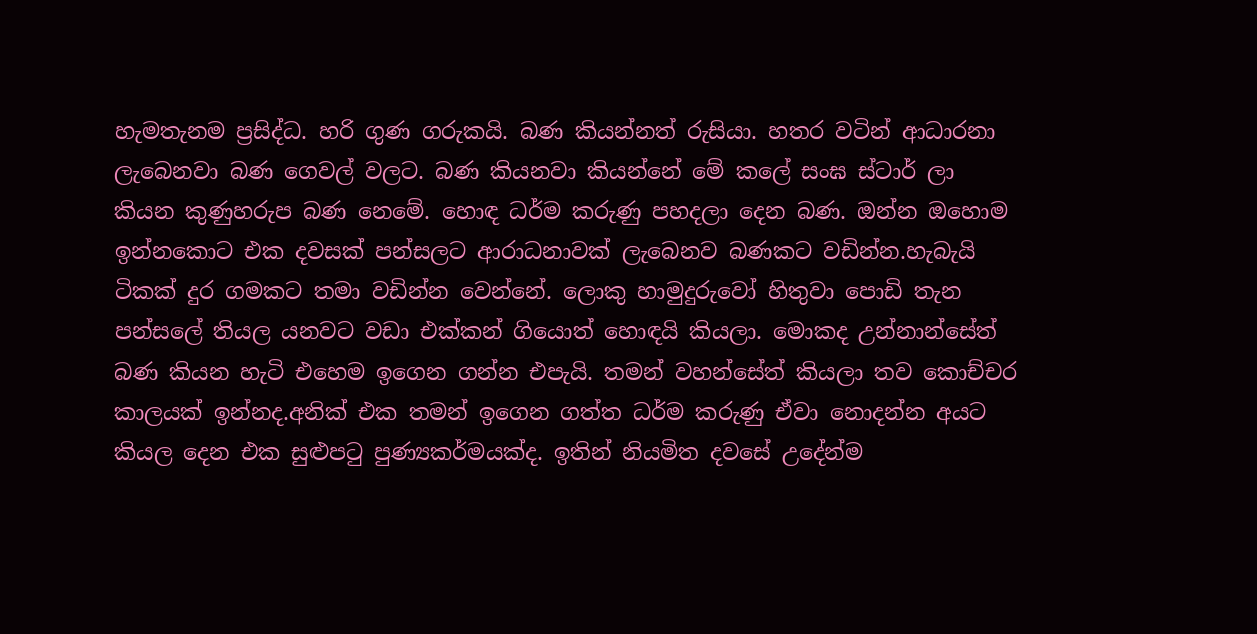හැමතැනම ප්‍රසිද්ධ. හරි ගුණ ගරුකයි. බණ කියන්නත් රුසියා. හතර වටින් ආධාරනා ලැබෙනවා බණ ගෙවල් වලට. බණ කියනවා කියන්නේ මේ කලේ සංඝ ස්ටාර් ලා කියන කුණුහරුප බණ නෙමේ. හොඳ ධර්ම කරුණු පහදලා දෙන බණ. ඔන්න ඔහොම ඉන්නකොට එක දවසක් පන්සලට ආරාධනාවක් ලැබෙනව බණකට වඩින්න.හැබැයි ටිකක් දුර ගමකට තමා වඩින්න වෙන්නේ. ලොකු හාමුදුරුවෝ හිතුවා පොඩි තැන පන්සලේ තියල යනවට වඩා එක්කන් ගියොත් හොඳයි කියලා. මොකද උන්නාන්සේත් බණ කියන හැටි එහෙම ඉගෙන ගන්න එපැයි. තමන් වහන්සේත් කියලා තව කොච්චර කාලයක් ඉන්නද.අනික් එක තමන් ඉගෙන ගත්ත ධර්ම කරුණු ඒවා නොදන්න අයට කියල දෙන එක සුළුපටු පුණ්‍යකර්මයක්ද. ඉතින් නියමිත දවසේ උදේන්ම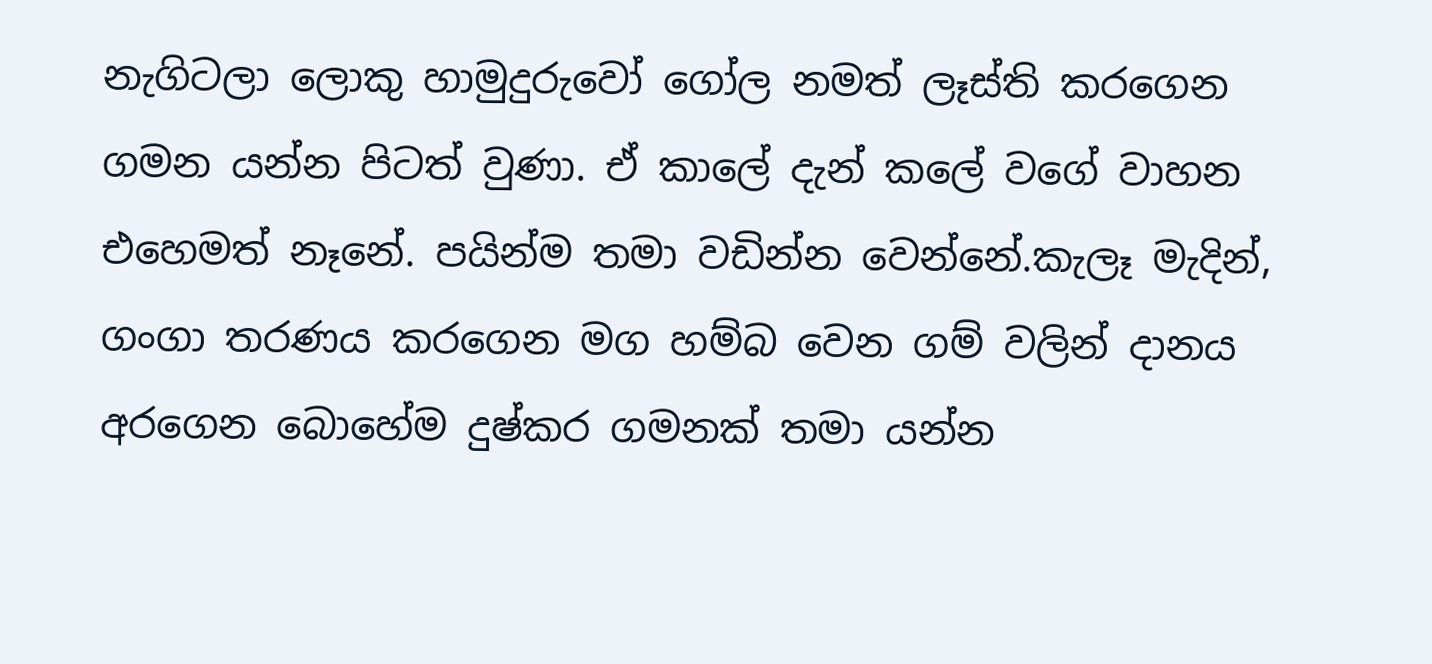නැගිටලා ලොකු හාමුදුරුවෝ ගෝල නමත් ලෑස්ති කරගෙන ගමන යන්න පිටත් වුණා. ඒ කාලේ දැන් කලේ වගේ වාහන එහෙමත් නෑනේ. පයින්ම තමා වඩින්න වෙන්නේ.කැලෑ මැදින්, ගංගා තරණය කරගෙන මග හම්බ වෙන ගම් වලින් දානය අරගෙන බොහේම දුෂ්කර ගමනක් තමා යන්න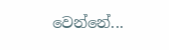වෙන්නේ...